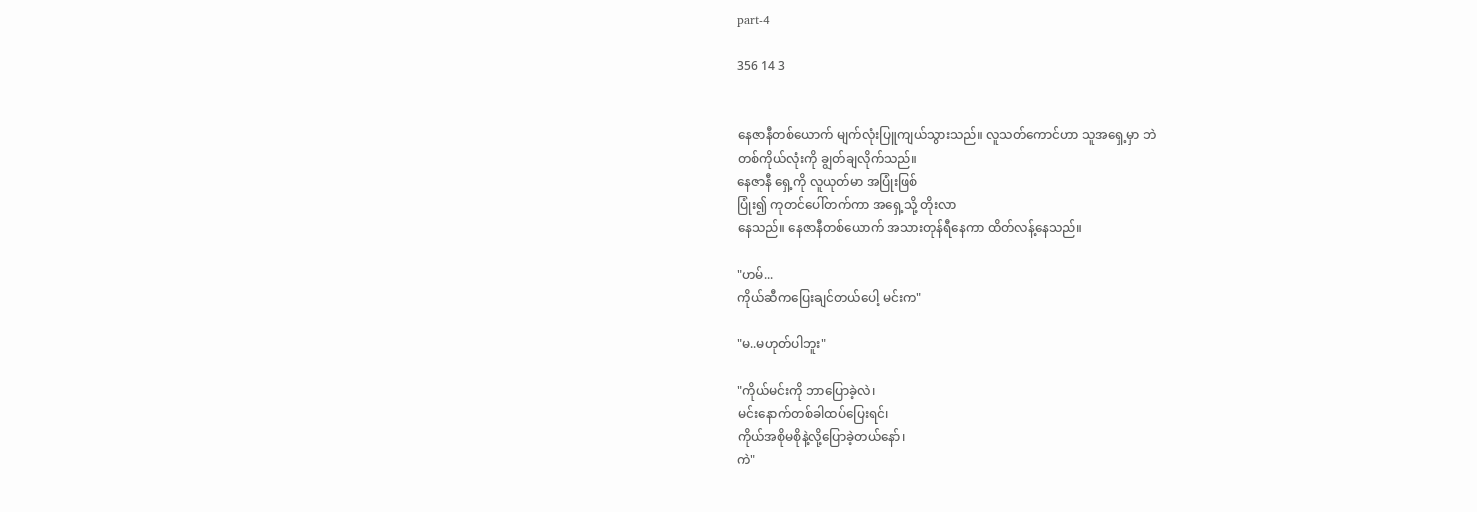part-4

356 14 3


နေဇာနီတစ်ယောက် မျက်လုံးပြူကျယ်သွားသည်။ လူသတ်ကောင်ဟာ သူအရှေ့မှာ ဘဲ
တစ်ကိုယ်လုံးကို ချွတ်ချလိုက်သည်။
နေဇာနီ ရှေ့ကို လူယုတ်မာ အပြုံးဖြစ်
ပြုံး၍ ကုတင်ပေါ်တက်ကာ အရှေ့သို့ တိုးလာ
နေသည်။ နေဇာနီတစ်ယောက် အသားတုန်ရီနေကာ ထိတ်လန့်နေသည်။

"ဟမ်...
ကိုယ်ဆီကပြေးချင်တယ်ပေါ့ မင်းက"

"မ..မဟုတ်ပါဘူး"

"ကိုယ်မင်းကို ဘာပြောခဲ့လဲ၊
မင်းနောက်တစ်ခါထပ်ပြေးရင်၊
ကိုယ်အစိုမစိုနဲ့လို့ပြောခဲ့တယ်နော်၊
ကဲ"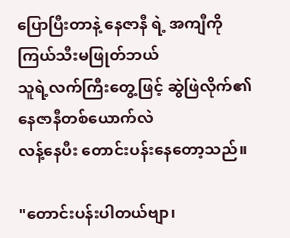ပြောပြီးတာနဲ့ နေဇာနီ ရဲ့ အကျီကို
ကြယ်သီးမဖြုတ်ဘယ်
သူရဲ့လက်ကြီးတွေ့ဖြင့် ဆွဲဖြဲလိုက်၏
နေဇာနီတစ်ယောက်လဲ
လန့်နေပီး တောင်းပန်းနေတော့သည်။

"တောင်းပန်းပါတယ်ဗျာ၊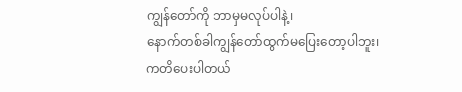ကျွန်တော်ကို ဘာမှမလုပ်ပါနဲ့၊
နောက်တစ်ခါကျွန်တော်ထွက်မပြေးတော့ပါဘူး၊
ကတိပေးပါတယ်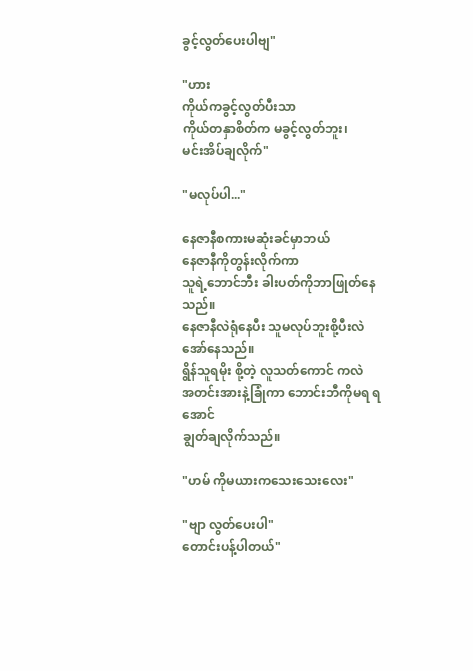ခွင့်လွတ်ပေးပါဗျ"

"ဟား
ကိုယ်ကခွင့်လွတ်ပီးသာ
ကိုယ်တနှာစိတ်က မခွင့်လွတ်ဘူး၊
မင်းအိပ်ချလိုက်"

"မလုပ်ပါ..."

နေဇာနီစကားမဆုံးခင်မှာဘယ်
နေဇာနီကိုတွန်းလိုက်ကာ
သူရဲ့ဘောင်ဘီး ခါးပတ်ကိုဘာဖြုတ်နေသည်။
နေဇာနီလဲရုံနေပီး သူမလုပ်ဘူးစို့ပီးလဲ
အော်နေသည်။
ရွိန်သူရမိုး စို့တဲ့ လူသတ်ကောင် ကလဲ
အတင်းအားနဲ့ခြုံကာ ဘောင်းဘီကိုမရ ရအောင်
ချွတ်ချလိုက်သည်။

"ဟမ် ကိုမယားကသေးသေးလေး"

"ဗျာ လွတ်ပေးပါ"
တောင်းပန့်ပါတယ်"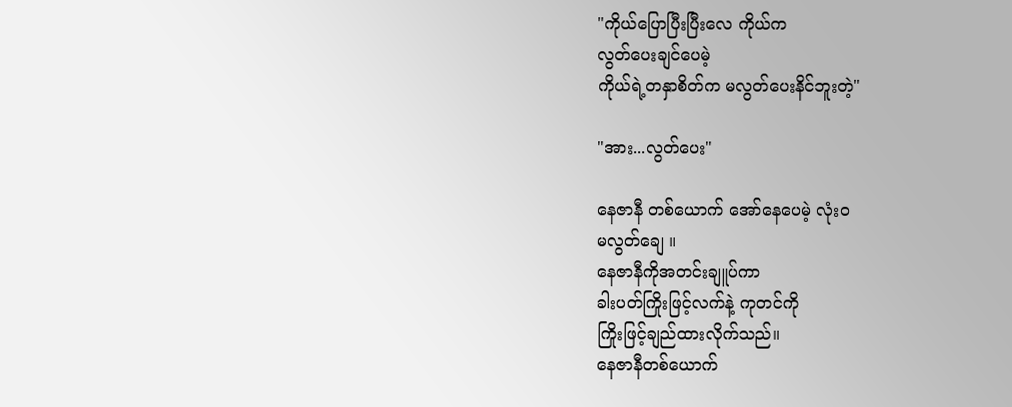"ကိုယ်ပြောပြီးပြီးလေ ကိုယ်က
လွတ်ပေးချင်ပေမဲ့
ကိုယ်ရဲ့တနှာစိတ်က မလွတ်ပေးနိင်ဘူးတဲ့"

"အား...လွတ်ပေး"

နေဇာနီ တစ်ယောက် အော်နေပေမဲ့ လုံးဝ
မလွတ်ချေ ။
နေဇာနီကိုအတင်းချူပ်ကာ
ခါးပတ်ကြိုးဖြင့်လက်နဲ့ ကုတင်ကို
ကြိုးဖြင့်ချည်ထားလိုက်သည်။
နေဇာနီတစ်ယောက်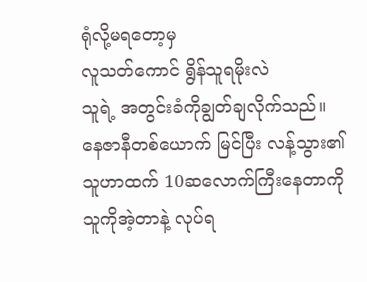ရုံလို့မရတော့မှ
လူသတ်ကောင် ရွိန်သူရမိုးလဲ
သူရဲ့ အတွင်းခံကိုချွတ်ချလိုက်သည်။
နေဇာနီတစ်ယောက် မြင်ပြီး လန့်သွား၏
သူဟာထက် 10ဆလောက်ကြီးနေတာကို
သူကိုအဲ့တာနဲ့ လုပ်ရ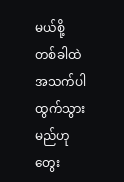မယ်စို့
တစ်ခါထဲအသက်ပါထွက်သွားမည်ဟု
တွေး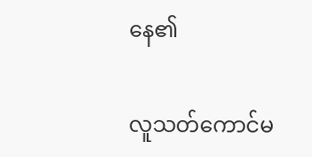နေ၏

လူသတ်ကောင်မ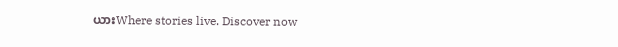ယားWhere stories live. Discover now